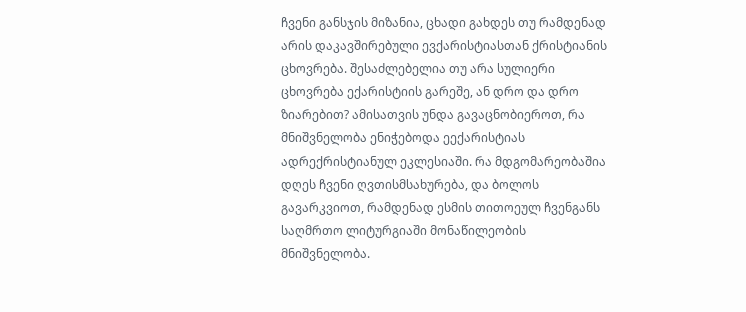ჩვენი განსჯის მიზანია, ცხადი გახდეს თუ რამდენად არის დაკავშირებული ევქარისტიასთან ქრისტიანის ცხოვრება. შესაძლებელია თუ არა სულიერი ცხოვრება ექარისტიის გარეშე, ან დრო და დრო ზიარებით? ამისათვის უნდა გავაცნობიეროთ, რა მნიშვნელობა ენიჭებოდა ეექარისტიას ადრექრისტიანულ ეკლესიაში. რა მდგომარეობაშია დღეს ჩვენი ღვთისმსახურება, და ბოლოს გავარკვიოთ, რამდენად ესმის თითოეულ ჩვენგანს საღმრთო ლიტურგიაში მონაწილეობის მნიშვნელობა.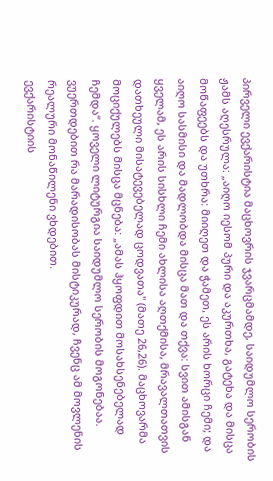პირველი ევქარისტია მაცხოვრის ჯვარცმამდე, საიდუმლო სერობის ჟამს აღესრულა: „აიღო იესომ პური და აკურთხა, გატეხა და მისცა მოწაფეებს და უთხრა: მიიღეთ და ჭამეთ, ეს არის ხორცი ჩემი; და აიღო სასმისი და მადლობდა მისცა მათ და თქვა: სვით ამისგან ყველამ, ეს არის სისხლი ჩემი ახლისა აღთქმისა, მრავალთათვის დათხეული მისატევებელად ცოდვათა" (მათე 26,26). მაცხოვარმა მოციქულებს მისცა მცნება: „ამას ჰყოფდით მოსახსენებელად ჩემდა“. ყოველი ლიტურგია საიდუმლო სერობის მოგონებაა. ვუერთდებით რა მარადისობას მისტიკურად, ჩვენც ამ მოვლენის რეალური მონაწილენი ვხდებით.
ევქარისტიის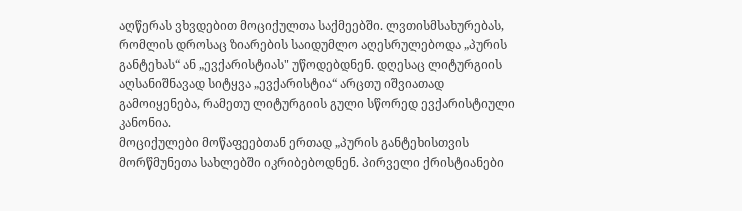აღწერას ვხვდებით მოციქულთა საქმეებში. ლვთისმსახურებას, რომლის დროსაც ზიარების საიდუმლო აღესრულებოდა „პურის განტეხას“ ან „ევქარისტიას" უწოდებდნენ. დღესაც ლიტურგიის აღსანიშნავად სიტყვა „ევქარისტია“ არცთუ იშვიათად გამოიყენება, რამეთუ ლიტურგიის გული სწორედ ევქარისტიული კანონია.
მოციქულები მოწაფეებთან ერთად „პურის განტეხისთვის მორწმუნეთა სახლებში იკრიბებოდნენ. პირველი ქრისტიანები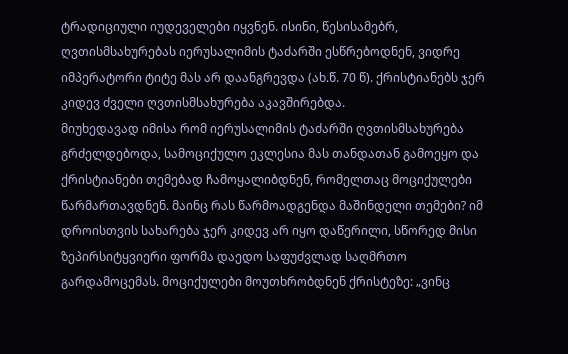ტრადიციული იუდეველები იყვნენ. ისინი, წესისამებრ, ღვთისმსახურებას იერუსალიმის ტაძარში ესწრებოდნენ, ვიდრე იმპერატორი ტიტე მას არ დაანგრევდა (ახ.წ. 70 წ). ქრისტიანებს ჯერ კიდევ ძველი ღვთისმსახურება აკავშირებდა.
მიუხედავად იმისა რომ იერუსალიმის ტაძარში ღვთისმსახურება გრძელდებოდა, სამოციქულო ეკლესია მას თანდათან გამოეყო და ქრისტიანები თემებად ჩამოყალიბდნენ, რომელთაც მოციქულები წარმართავდნენ. მაინც რას წარმოადგენდა მაშინდელი თემები? იმ დროისთვის სახარება ჯერ კიდევ არ იყო დაწერილი, სწორედ მისი ზეპირსიტყვიერი ფორმა დაედო საფუძვლად საღმრთო გარდამოცემას. მოციქულები მოუთხრობდნენ ქრისტეზე: „ვინც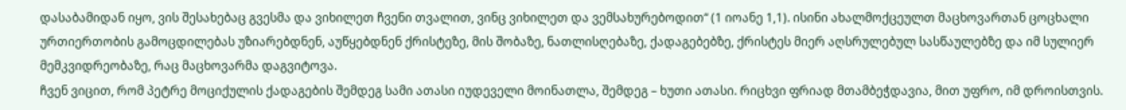დასაბამიდან იყო, ვის შესახებაც გვესმა და ვიხილეთ ჩვენი თვალით, ვინც ვიხილეთ და ვემსახურებოდით“ (1 იოანე 1,1). ისინი ახალმოქცეულთ მაცხოვართან ცოცხალი ურთიერთობის გამოცდილებას უზიარებდნენ, აუწყებდნენ ქრისტეზე, მის შობაზე, ნათლისღებაზე, ქადაგებებზე, ქრისტეს მიერ აღსრულებულ სასწაულებზე და იმ სულიერ მემკვიდრეობაზე, რაც მაცხოვარმა დაგვიტოვა.
ჩვენ ვიცით, რომ პეტრე მოციქულის ქადაგების შემდეგ სამი ათასი იუდეველი მოინათლა, შემდეგ – ხუთი ათასი. რიცხვი ფრიად მთამბეჭდავია, მით უფრო, იმ დროისთვის.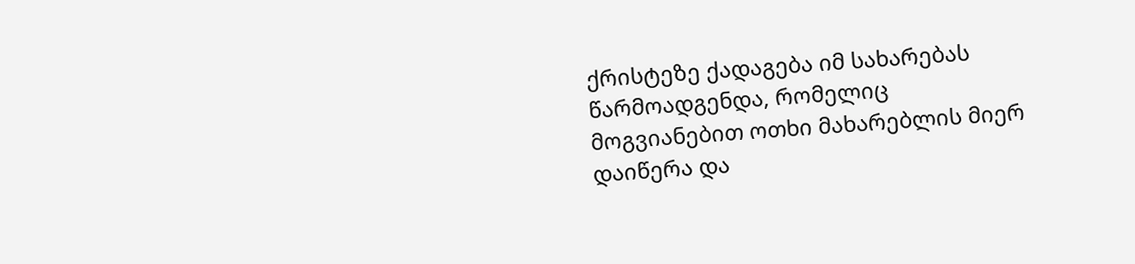ქრისტეზე ქადაგება იმ სახარებას წარმოადგენდა, რომელიც მოგვიანებით ოთხი მახარებლის მიერ დაიწერა და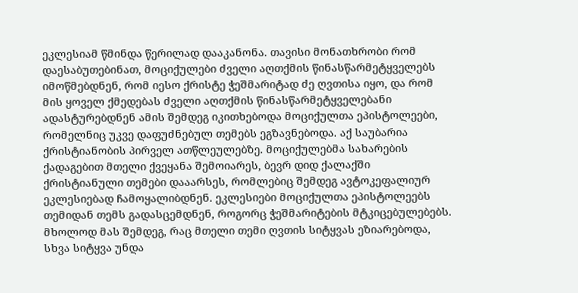ეკლესიამ წმინდა წერილად დააკანონა. თავისი მონათხრობი რომ დაესაბუთებინათ, მოციქულები ძველი აღთქმის წინასწარმეტყველებს იმოწმებდნენ, რომ იესო ქრისტე ჭეშმარიტად ძე ღვთისა იყო, და რომ მის ყოველ ქმედებას ძველი აღთქმის წინასწარმეტყველებანი ადასტურებდნენ ამის შემდეგ იკითხებოდა მოციქულთა ეპისტოლეები, რომელნიც უკვე დაფუძნებულ თემებს ეგზავნებოდა. აქ საუბარია ქრისტიანობის პირველ ათწლეულებზე. მოციქულებმა სახარების ქადაგებით მთელი ქვეყანა შემოიარეს, ბევრ დიდ ქალაქში ქრისტიანული თემები დააარსეს, რომლებიც შემდეგ ავტოკეფალიურ ეკლესიებად ჩამოყალიბდნენ. ეკლესიები მოციქულთა ეპისტოლეებს თემიდან თემს გადასცემდნენ, როგორც ჭეშმარიტების მტკიცებულებებს. მხოლოდ მას შემდეგ, რაც მთელი თემი ღვთის სიტყვას ეზიარებოდა, სხვა სიტყვა უნდა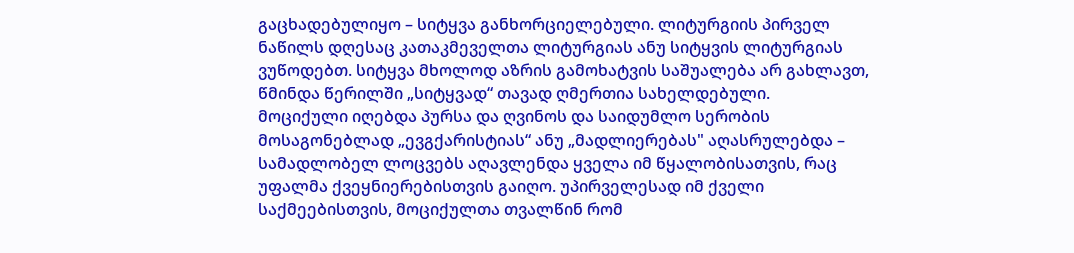გაცხადებულიყო – სიტყვა განხორციელებული. ლიტურგიის პირველ ნაწილს დღესაც კათაკმეველთა ლიტურგიას ანუ სიტყვის ლიტურგიას ვუწოდებთ. სიტყვა მხოლოდ აზრის გამოხატვის საშუალება არ გახლავთ, წმინდა წერილში „სიტყვად“ თავად ღმერთია სახელდებული.
მოციქული იღებდა პურსა და ღვინოს და საიდუმლო სერობის მოსაგონებლად „ევგქარისტიას“ ანუ „მადლიერებას" აღასრულებდა – სამადლობელ ლოცვებს აღავლენდა ყველა იმ წყალობისათვის, რაც უფალმა ქვეყნიერებისთვის გაიღო. უპირველესად იმ ქველი საქმეებისთვის, მოციქულთა თვალწინ რომ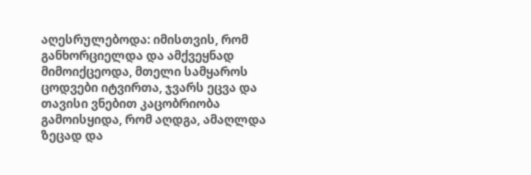აღესრულებოდა: იმისთვის, რომ განხორციელდა და ამქვეყნად მიმოიქცეოდა, მთელი სამყაროს ცოდვები იტვირთა, ჯვარს ეცვა და თავისი ვნებით კაცობრიობა გამოისყიდა, რომ აღდგა, ამაღლდა ზეცად და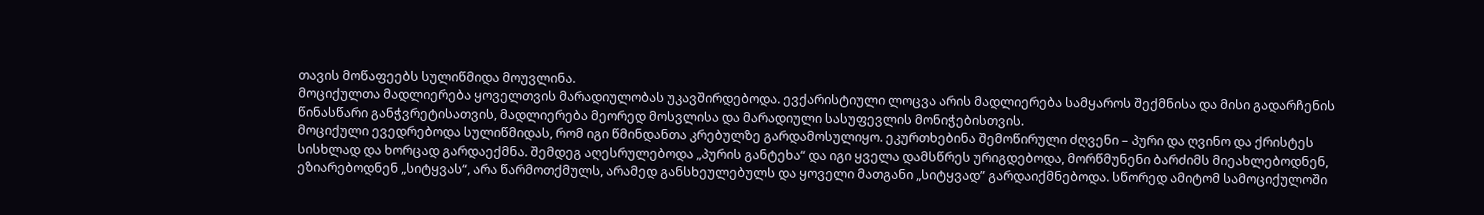თავის მოწაფეებს სულიწმიდა მოუვლინა.
მოციქულთა მადლიერება ყოველთვის მარადიულობას უკავშირდებოდა. ევქარისტიული ლოცვა არის მადლიერება სამყაროს შექმნისა და მისი გადარჩენის წინასწარი განჭვრეტისათვის, მადლიერება მეორედ მოსვლისა და მარადიული სასუფევლის მონიჭებისთვის.
მოციქული ევედრებოდა სულიწმიდას, რომ იგი წმინდანთა კრებულზე გარდამოსულიყო. ეკურთხებინა შემოწირული ძღვენი – პური და ღვინო და ქრისტეს სისხლად და ხორცად გარდაექმნა. შემდეგ აღესრულებოდა „პურის განტეხა“ და იგი ყველა დამსწრეს ურიგდებოდა, მორწმუნენი ბარძიმს მიეახლებოდნენ, ეზიარებოდნენ „სიტყვას“, არა წარმოთქმულს, არამედ განსხეულებულს და ყოველი მათგანი „სიტყვად” გარდაიქმნებოდა. სწორედ ამიტომ სამოციქულოში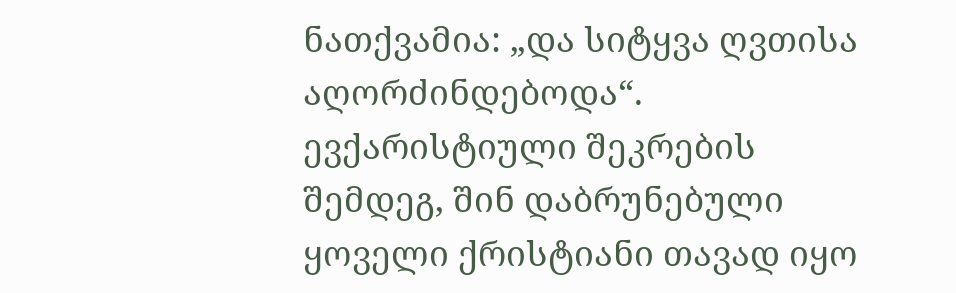ნათქვამია: „და სიტყვა ღვთისა აღორძინდებოდა“. ევქარისტიული შეკრების შემდეგ, შინ დაბრუნებული ყოველი ქრისტიანი თავად იყო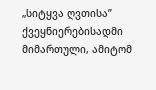„სიტყვა ღვთისა” ქვეყნიერებისადმი მიმართული, ამიტომ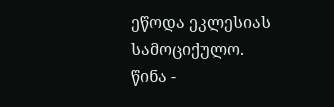ეწოდა ეკლესიას სამოციქულო.
წინა -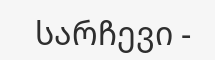სარჩევი -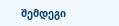შემდეგი